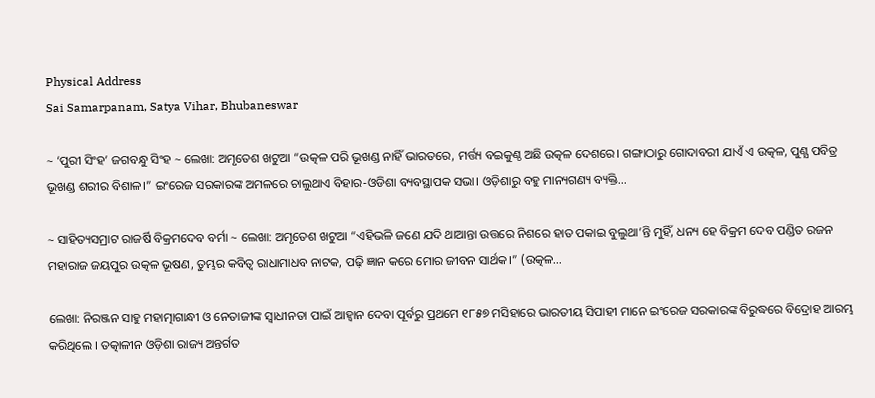Physical Address
Sai Samarpanam, Satya Vihar, Bhubaneswar

~ ‘ପୁରୀ ସିଂହ’ ଜଗବନ୍ଧୁ ସିଂହ ~ ଲେଖା: ଅମୃତେଶ ଖଟୁଆ “ଉତ୍କଳ ପରି ଭୂଖଣ୍ଡ ନାହିଁ ଭାରତରେ, ମର୍ତ୍ତ୍ୟ ବଇକୁଣ୍ଠ ଅଛି ଉତ୍କଳ ଦେଶରେ। ଗଙ୍ଗାଠାରୁ ଗୋଦାବରୀ ଯାଏଁ ଏ ଉତ୍କଳ, ପୁଣ୍ଯ ପବିତ୍ର ଭୂଖଣ୍ଡ ଶରୀର ବିଶାଳ।” ଇଂରେଜ ସରକାରଙ୍କ ଅମଳରେ ଚାଲୁଥାଏ ବିହାର-ଓଡିଶା ବ୍ୟବସ୍ଥାପକ ସଭା। ଓଡ଼ିଶାରୁ ବହୁ ମାନ୍ୟଗଣ୍ୟ ବ୍ୟକ୍ତି…

~ ସାହିତ୍ୟସମ୍ରାଟ ରାଜର୍ଷି ବିକ୍ରମଦେବ ବର୍ମା ~ ଲେଖା: ଅମୃତେଶ ଖଟୁଆ “ଏହିଭଳି ଜଣେ ଯଦି ଥାଆନ୍ତା ଉତ୍ତରେ ନିଶରେ ହାତ ପକାଇ ବୁଲୁଥା’ନ୍ତି ମୁହିଁ, ଧନ୍ୟ ହେ ବିକ୍ରମ ଦେବ ପଣ୍ଡିତ ରଜନ ମହାରାଜ ଜୟପୁର ଉତ୍କଳ ଭୂଷଣ, ତୁମ୍ଭର କବିତ୍ଵ ରାଧାମାଧବ ନାଟକ, ପଢ଼ି ଜ୍ଞାନ କରେ ମୋର ଜୀବନ ସାର୍ଥକ।” (ଉତ୍କଳ…

ଲେଖା: ନିରଞ୍ଜନ ସାହୁ ମହାତ୍ମାଗାନ୍ଧୀ ଓ ନେତାଜୀଙ୍କ ସ୍ଵାଧୀନତା ପାଇଁ ଆହ୍ଵାନ ଦେବା ପୂର୍ବରୁ ପ୍ରଥମେ ୧୮୫୭ ମସିହାରେ ଭାରତୀୟ ସିପାହୀ ମାନେ ଇଂରେଜ ସରକାରଙ୍କ ବିରୁଦ୍ଧରେ ବିଦ୍ରୋହ ଆରମ୍ଭ କରିଥିଲେ । ତତ୍କାଳୀନ ଓଡ଼ିଶା ରାଜ୍ୟ ଅନ୍ତର୍ଗତ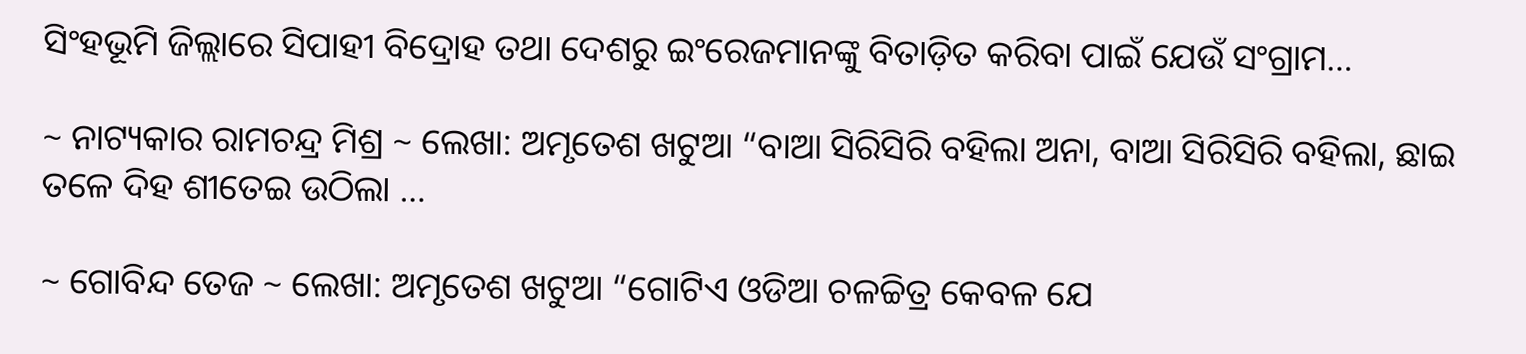ସିଂହଭୂମି ଜିଲ୍ଲାରେ ସିପାହୀ ବିଦ୍ରୋହ ତଥା ଦେଶରୁ ଇଂରେଜମାନଙ୍କୁ ବିତାଡ଼ିତ କରିବା ପାଇଁ ଯେଉଁ ସଂଗ୍ରାମ…

~ ନାଟ୍ୟକାର ରାମଚନ୍ଦ୍ର ମିଶ୍ର ~ ଲେଖା: ଅମୃତେଶ ଖଟୁଆ “ବାଆ ସିରିସିରି ବହିଲା ଅନା, ବାଆ ସିରିସିରି ବହିଲା, ଛାଇ ତଳେ ଦିହ ଶୀତେଇ ଉଠିଲା …

~ ଗୋବିନ୍ଦ ତେଜ ~ ଲେଖା: ଅମୃତେଶ ଖଟୁଆ “ଗୋଟିଏ ଓଡିଆ ଚଳଚ୍ଚିତ୍ର କେବଳ ଯେ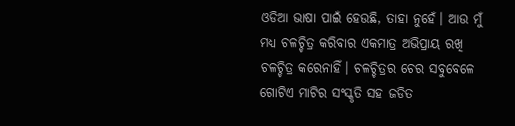ଓଡିଆ ଭାଷା ପାଇଁ ହେଉଛି, ତାହା ନୁହେଁ। ଆଉ ମୁଁ ମଧ୍ୟ ଚଳଚ୍ଚିତ୍ର କରିବାର ଏକମାତ୍ର ଅଭିପ୍ରାୟ ରଖି ଚଳଚ୍ଚିତ୍ର କରେନାହିଁ। ଚଳଚ୍ଚିତ୍ରର ଚେର ସବୁବେଳେ ଗୋଟିଏ ମାଟିର ସଂସ୍କୃତି ସହ ଜଡିତ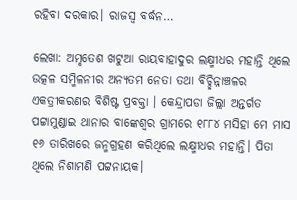ରହିବା ଦରକାର। ରାଜସ୍ଵ ବର୍ଦ୍ଧନ…

ଲେଖା: ଅମୃତେଶ ଖଟୁଆ ରାୟବାହାଦୁର ଲକ୍ଷ୍ମୀଧର ମହାନ୍ତି ଥିଲେ ଉତ୍କଳ ସମ୍ମିଳନୀର ଅନ୍ୟତମ ନେତା ତଥା ବିଚ୍ଛିନ୍ନାଞ୍ଚଳର ଏକତ୍ରୀକରଣର ବିଶିଷ୍ଟ ପ୍ରବକ୍ତା । କେନ୍ଦ୍ରାପଡା ଜିଲ୍ଲା ଅନ୍ତର୍ଗତ ପଟ୍ଟାମୁଣ୍ଡାଇ ଥାନାର ବାଙ୍କେଶ୍ଵର ଗ୍ରାମରେ ୧୮୮୪ ମସିହା ମେ ମାସ ୧୬ ତାରିଖରେ ଜନ୍ମଗ୍ରହଣ କରିଥିଲେ ଲକ୍ଷ୍ମୀଧର ମହାନ୍ତି। ପିତା ଥିଲେ ନିଶାମଣି ପଟ୍ଟନାୟକ।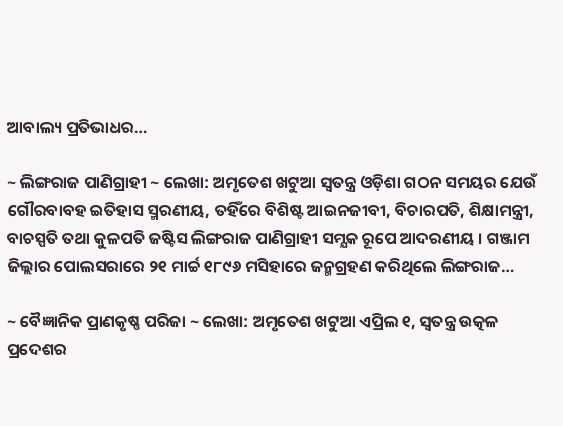ଆବାଲ୍ୟ ପ୍ରତିଭାଧର…

~ ଲିଙ୍ଗରାଜ ପାଣିଗ୍ରାହୀ ~ ଲେଖା: ଅମୃତେଶ ଖଟୁଆ ସ୍ଵତନ୍ତ୍ର ଓଡ଼ିଶା ଗଠନ ସମୟର ଯେଉଁ ଗୌରବାବହ ଇତିହାସ ସ୍ମରଣୀୟ, ତହିଁରେ ବିଶିଷ୍ଟ ଆଇନଜୀବୀ, ବିଚାରପତି, ଶିକ୍ଷାମନ୍ତ୍ରୀ, ବାଚସ୍ପତି ତଥା କୁଳପତି ଜଷ୍ଟିସ ଲିଙ୍ଗରାଜ ପାଣିଗ୍ରାହୀ ସମ୍ଯକ ରୂପେ ଆଦରଣୀୟ । ଗଞ୍ଜାମ ଜିଲ୍ଲାର ପୋଲସରାରେ ୨୧ ମାର୍ଚ୍ଚ ୧୮୯୬ ମସିହାରେ ଜନ୍ମଗ୍ରହଣ କରିଥିଲେ ଲିଙ୍ଗରାଜ…

~ ବୈଜ୍ଞାନିକ ପ୍ରାଣକୃଷ୍ଣ ପରିଜା ~ ଲେଖା: ଅମୃତେଶ ଖଟୁଆ ଏପ୍ରିଲ ୧, ସ୍ଵତନ୍ତ୍ର ଉତ୍କଳ ପ୍ରଦେଶର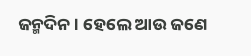ଜନ୍ମଦିନ। ହେଲେ ଆଉ ଜଣେ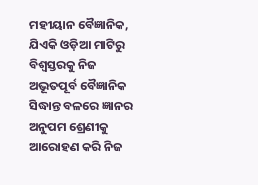ମହୀୟାନ ବୈଜ୍ଞାନିକ, ଯିଏକି ଓଡ଼ିଆ ମାଟିରୁ ବିଶ୍ଵସ୍ତରକୁ ନିଜ ଅଭୂତପୂର୍ବ ବୈଜ୍ଞାନିକ ସିଦ୍ଧାନ୍ତ ବଳରେ ଜ୍ଞାନର ଅନୁପମ ଶ୍ରେଣୀକୁ ଆରୋହଣ କରି ନିଜ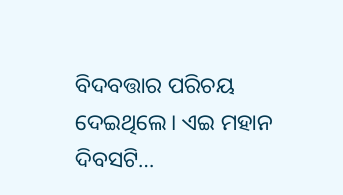ବିଦବତ୍ତାର ପରିଚୟ ଦେଇଥିଲେ। ଏଇ ମହାନ ଦିବସଟି…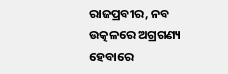ରାଜପ୍ରବୀର, ନବ ଉତ୍କଳରେ ଅଗ୍ରଗଣ୍ୟ ହେବାରେ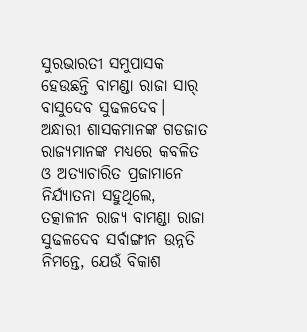ସୁରଭାରତୀ ସମୁପାସକ ହେଉଛନ୍ତି ବାମଣ୍ଡା ରାଜା ସାର୍ ବାସୁଦେବ ସୁଢଳଦେବ। ଅନ୍ଧାରୀ ଶାସକମାନଙ୍କ ଗଡଜାତ ରାଜ୍ୟମାନଙ୍କ ମଧ୍ୟରେ କବଳିତ ଓ ଅତ୍ୟାଚାରିତ ପ୍ରଜାମାନେ ନିର୍ଯ୍ୟାତନା ସହୁଥିଲେ, ତତ୍କାଳୀନ ରାଜ୍ୟ ବାମଣ୍ଡା ରାଜା ସୁଢଳଦେବ ସର୍ବାଙ୍ଗୀନ ଉନ୍ନତି ନିମନ୍ତେ, ଯେଉଁ ବିକାଶ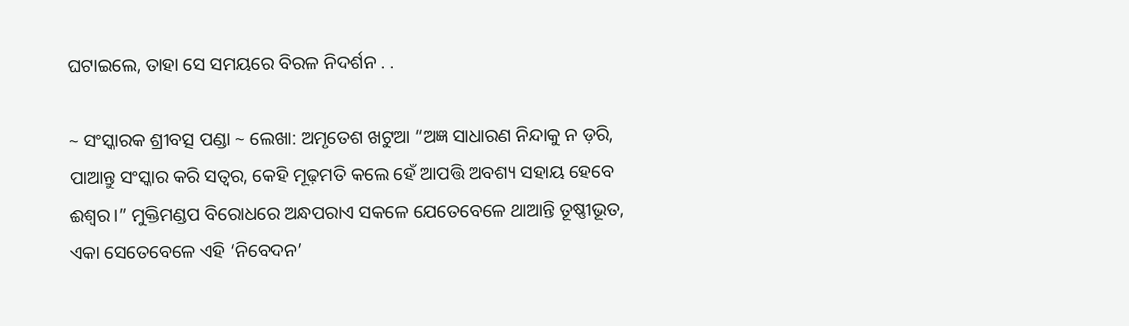ଘଟାଇଲେ, ତାହା ସେ ସମୟରେ ବିରଳ ନିଦର୍ଶନ . .

~ ସଂସ୍କାରକ ଶ୍ରୀବତ୍ସ ପଣ୍ଡା ~ ଲେଖା: ଅମୃତେଶ ଖଟୁଆ “ଅଜ୍ଞ ସାଧାରଣ ନିନ୍ଦାକୁ ନ ଡ଼ରି, ପାଆନ୍ତୁ ସଂସ୍କାର କରି ସତ୍ବର, କେହି ମୂଢ଼ମତି କଲେ ହେଁ ଆପତ୍ତି ଅବଶ୍ୟ ସହାୟ ହେବେ ଈଶ୍ୱର।” ମୁକ୍ତିମଣ୍ଡପ ବିରୋଧରେ ଅନ୍ଧପରାଏ ସକଳେ ଯେତେବେଳେ ଥାଆନ୍ତି ତୂଷ୍ଣୀଭୂତ, ଏକା ସେତେବେଳେ ଏହି ‘ନିବେଦନ’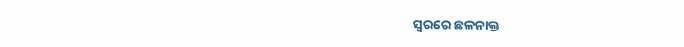ସ୍ଵରରେ ଛଳନାକ୍ତ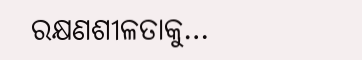ରକ୍ଷଣଶୀଳତାକୁ…